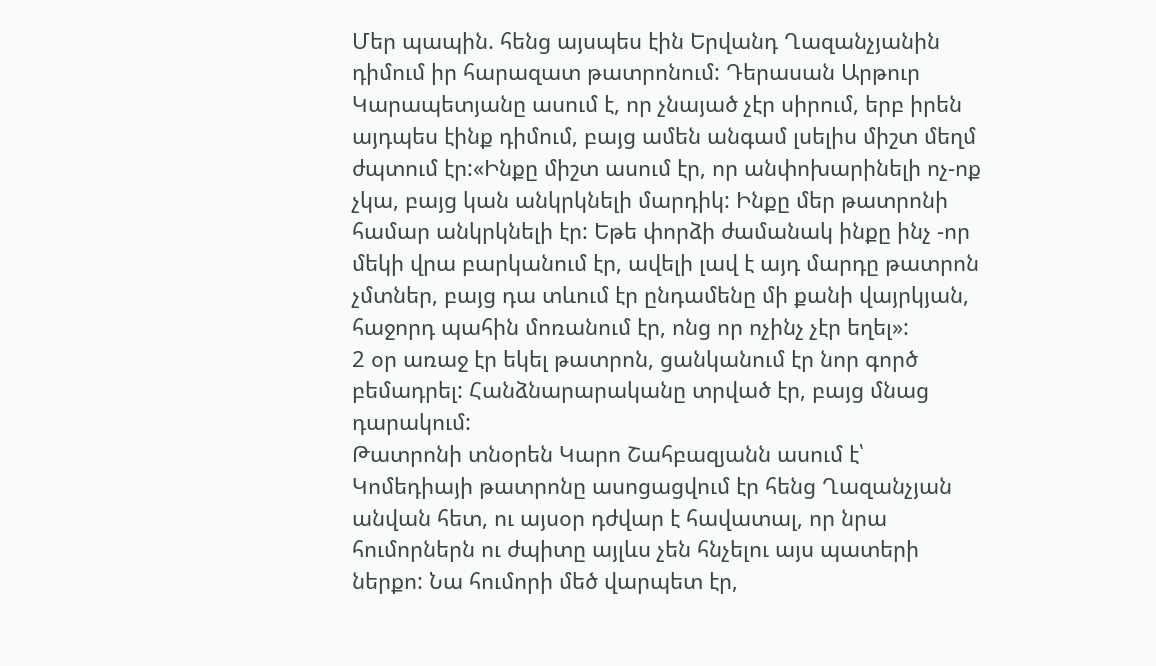Մեր պապին. հենց այսպես էին Երվանդ Ղազանչյանին դիմում իր հարազատ թատրոնում: Դերասան Արթուր Կարապետյանը ասում է, որ չնայած չէր սիրում, երբ իրեն այդպես էինք դիմում, բայց ամեն անգամ լսելիս միշտ մեղմ ժպտում էր:«Ինքը միշտ ասում էր, որ անփոխարինելի ոչ-ոք չկա, բայց կան անկրկնելի մարդիկ: Ինքը մեր թատրոնի համար անկրկնելի էր: Եթե փորձի ժամանակ ինքը ինչ -որ մեկի վրա բարկանում էր, ավելի լավ է այդ մարդը թատրոն չմտներ, բայց դա տևում էր ընդամենը մի քանի վայրկյան, հաջորդ պահին մոռանում էր, ոնց որ ոչինչ չէր եղել»:
2 օր առաջ էր եկել թատրոն, ցանկանում էր նոր գործ բեմադրել: Հանձնարարականը տրված էր, բայց մնաց դարակում:
Թատրոնի տնօրեն Կարո Շահբազյանն ասում է՝ Կոմեդիայի թատրոնը ասոցացվում էր հենց Ղազանչյան անվան հետ, ու այսօր դժվար է հավատալ, որ նրա հումորներն ու ժպիտը այլևս չեն հնչելու այս պատերի ներքո: Նա հումորի մեծ վարպետ էր,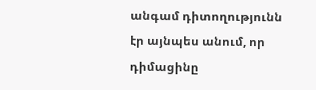անգամ դիտողությունն էր այնպես անում, որ դիմացինը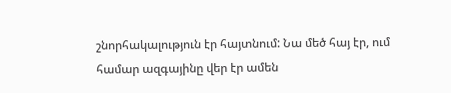շնորհակալություն էր հայտնում: Նա մեծ հայ էր, ում համար ազգայինը վեր էր ամեն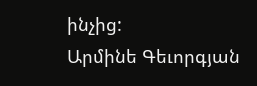ինչից:
Արմինե Գեւորգյան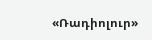«Ռադիոլուր»